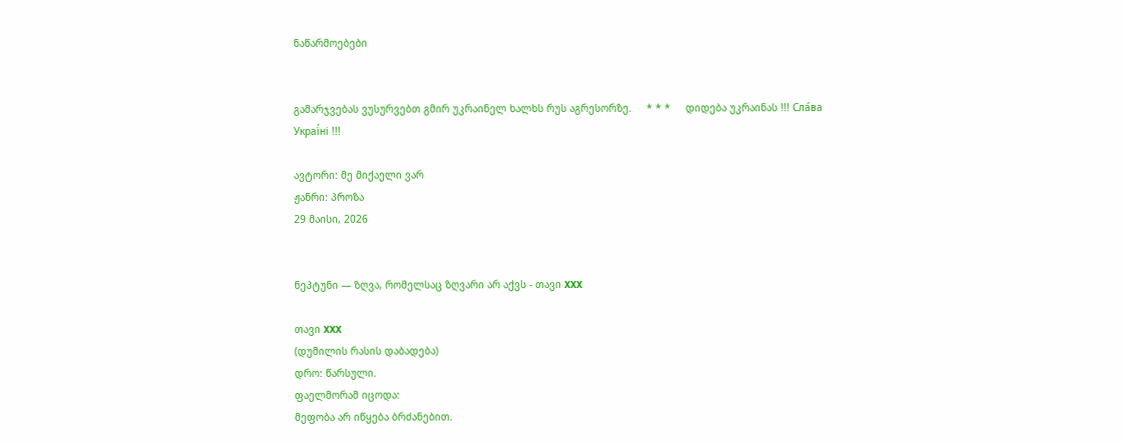ნაწარმოებები


გამარჯვებას ვუსურვებთ გმირ უკრაინელ ხალხს რუს აგრესორზე.     * * *     დიდება უკრაინას !!! Сла́ва Украї́ні !!!

ავტორი: მე მიქაელი ვარ
ჟანრი: პროზა
29 მაისი, 2026


ნეპტუნი — ზღვა, რომელსაც ზღვარი არ აქვს - თავი XXX

თავი XXX
(დუმილის რასის დაბადება)
დრო: წარსული.
ფაელმორამ იცოდა:
მეფობა არ იწყება ბრძანებით.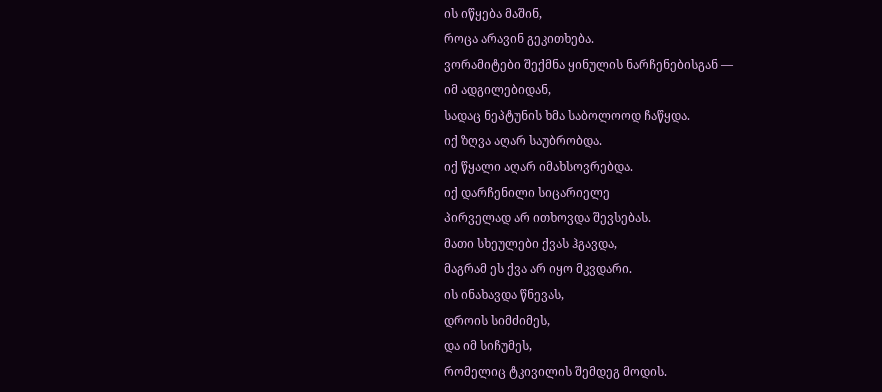ის იწყება მაშინ,
როცა არავინ გეკითხება.
ვორამიტები შექმნა ყინულის ნარჩენებისგან —
იმ ადგილებიდან,
სადაც ნეპტუნის ხმა საბოლოოდ ჩაწყდა.
იქ ზღვა აღარ საუბრობდა.
იქ წყალი აღარ იმახსოვრებდა.
იქ დარჩენილი სიცარიელე
პირველად არ ითხოვდა შევსებას.
მათი სხეულები ქვას ჰგავდა,
მაგრამ ეს ქვა არ იყო მკვდარი.
ის ინახავდა წნევას,
დროის სიმძიმეს,
და იმ სიჩუმეს,
რომელიც ტკივილის შემდეგ მოდის.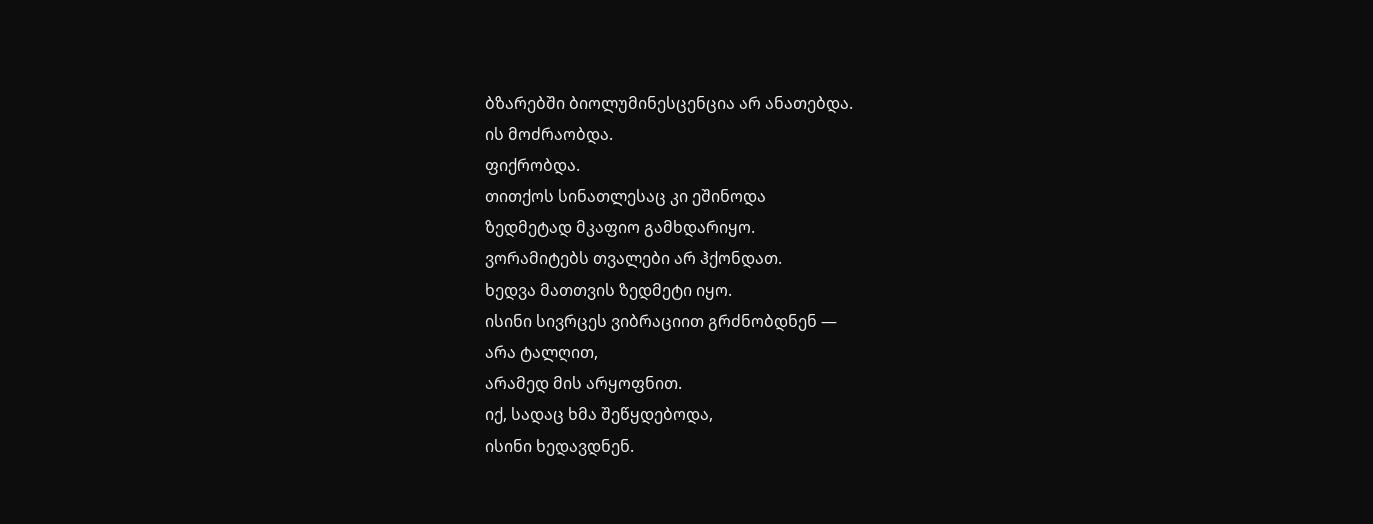ბზარებში ბიოლუმინესცენცია არ ანათებდა.
ის მოძრაობდა.
ფიქრობდა.
თითქოს სინათლესაც კი ეშინოდა
ზედმეტად მკაფიო გამხდარიყო.
ვორამიტებს თვალები არ ჰქონდათ.
ხედვა მათთვის ზედმეტი იყო.
ისინი სივრცეს ვიბრაციით გრძნობდნენ —
არა ტალღით,
არამედ მის არყოფნით.
იქ, სადაც ხმა შეწყდებოდა,
ისინი ხედავდნენ.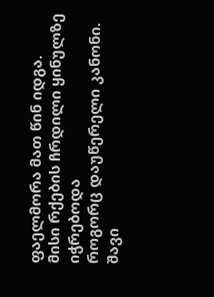ფაელმორა მათ წინ იდგა.
მისი რქების ჩრდილი ყინულზე იჭრებოდა
როგორც დაუწერელი კანონი.
შავი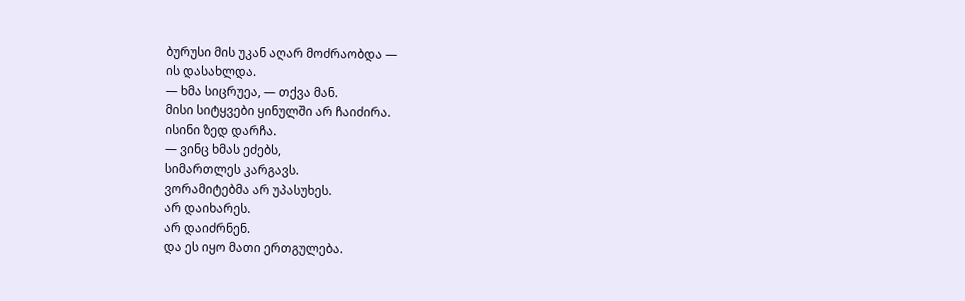ბურუსი მის უკან აღარ მოძრაობდა —
ის დასახლდა.
— ხმა სიცრუეა, — თქვა მან.
მისი სიტყვები ყინულში არ ჩაიძირა.
ისინი ზედ დარჩა.
— ვინც ხმას ეძებს,
სიმართლეს კარგავს.
ვორამიტებმა არ უპასუხეს.
არ დაიხარეს.
არ დაიძრნენ.
და ეს იყო მათი ერთგულება.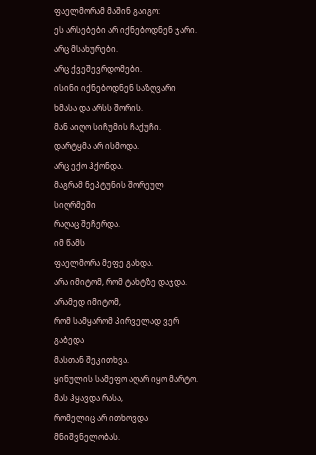ფაელმორამ მაშინ გაიგო:
ეს არსებები არ იქნებოდნენ ჯარი.
არც მსახურები.
არც ქვეშევრდომები.
ისინი იქნებოდნენ საზღვარი
ხმასა და არსს შორის.
მან აიღო სიჩუმის ჩაქუჩი.
დარტყმა არ ისმოდა.
არც ექო ჰქონდა.
მაგრამ ნეპტუნის შორეულ სიღრმეში
რაღაც შეჩერდა.
იმ წამს
ფაელმორა მეფე გახდა.
არა იმიტომ, რომ ტახტზე დაჯდა.
არამედ იმიტომ,
რომ სამყარომ პირველად ვერ გაბედა
მასთან შეკითხვა.
ყინულის სამეფო აღარ იყო მარტო.
მას ჰყავდა რასა,
რომელიც არ ითხოვდა მნიშვნელობას.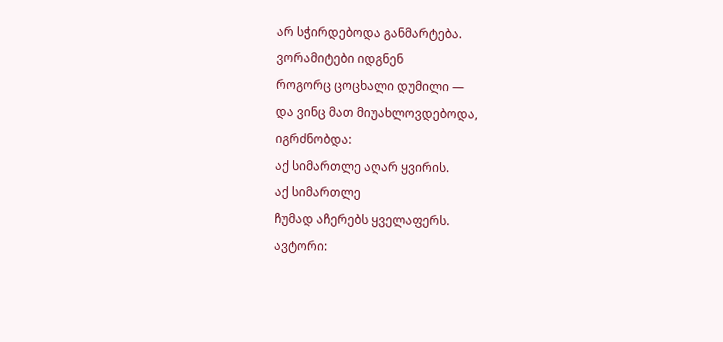არ სჭირდებოდა განმარტება.
ვორამიტები იდგნენ
როგორც ცოცხალი დუმილი —
და ვინც მათ მიუახლოვდებოდა,
იგრძნობდა:
აქ სიმართლე აღარ ყვირის.
აქ სიმართლე
ჩუმად აჩერებს ყველაფერს.
ავტორი: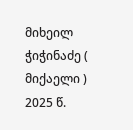მიხეილ ჭიჭინაძე ( მიქაელი )
2025 წ.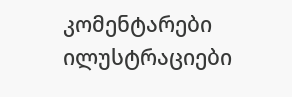კომენტარები ილუსტრაციები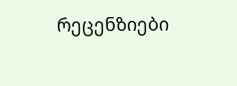რეცენზიები